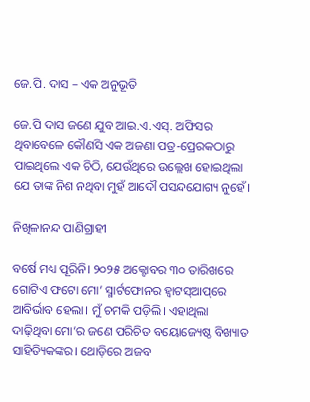ଜେ.ପି. ଦାସ – ଏକ ଅନୁଭୂତି

ଜେ.ପି ଦାସ ଜଣେ ଯୁବ ଆଇ.ଏ.ଏସ୍‌. ଅଫିସର ଥିବାବେଳେ କୌଣସି ଏକ ଅଜଣା ପତ୍ର-ପ୍ରେରକଠାରୁ ପାଇଥିଲେ ଏକ ଚିଠି, ଯେଉଁଥିରେ ଉଲ୍ଲେଖ ହୋଇଥିଲା ଯେ ତାଙ୍କ ନିଶ ନଥିବା ମୁହଁ ଆଦୌ ପସନ୍ଦଯୋଗ୍ୟ ନୁହେଁ।

ନିଖିଳାନନ୍ଦ ପାଣିଗ୍ରାହୀ

ବର୍ଷେ ମଧ୍ୟ ପୂରିନି। ୨୦୨୫ ଅକ୍ଟୋବର ୩୦ ତାରିଖରେ ଗୋଟିଏ ଫଟୋ ମୋ’ ସ୍ମାର୍ଟଫୋନର ହ୍ୱାଟସ୍‌ଆପ୍‌ରେ ଆବିର୍ଭାବ ହେଲା। ମୁଁ ଚମକି ପଡ଼ିଲି। ଏହାଥିଲା ଦାଢ଼ିଥିବା ମୋ’ର ଜଣେ ପରିଚିତ ବୟୋଜ୍ୟେଷ୍ଠ ବିଖ୍ୟାତ ସାହିତ୍ୟିକଙ୍କର। ଥୋଡ଼ିରେ ଅଜବ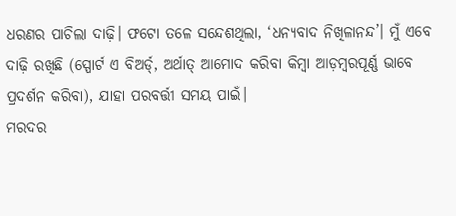ଧରଣର ପାଚିଲା ଦାଢ଼ି। ଫଟୋ ତଳେ ସନ୍ଦେଶଥିଲା, ‘ଧନ୍ୟବାଦ ନିଖିଳାନନ୍ଦ’। ମୁଁ ଏବେ ଦାଢ଼ି ରଖିଛି (ସ୍ପୋର୍ଟ ଏ ବିଅର୍ଡ୍‌, ଅର୍ଥାତ୍ ଆମୋଦ କରିବା କିମ୍ବା ଆଡ଼ମ୍ବରପୂର୍ଣ୍ଣ ଭାବେ ପ୍ରଦର୍ଶନ କରିବା), ଯାହା ପରବର୍ତ୍ତୀ ସମୟ ପାଇଁ।
ମରଦର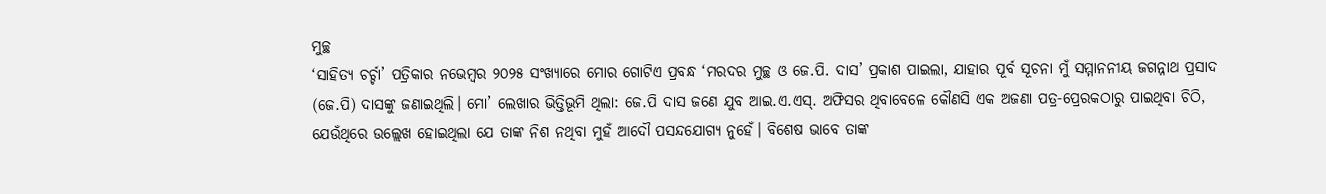ମୁଚ୍ଛ
‘ସାହିତ୍ୟ ଚର୍ଚ୍ଚା’ ପତ୍ରିକାର ନଭେମ୍ବର ୨୦୨୫ ସଂଖ୍ୟାରେ ମୋର ଗୋଟିଏ ପ୍ରବନ୍ଧ ‘ମରଦର ମୁଚ୍ଛ ଓ ଜେ.ପି. ଦାସ’ ପ୍ରକାଶ ପାଇଲା, ଯାହାର ପୂର୍ବ ସୂଚନା ମୁଁ ସମ୍ମାନନୀୟ ଜଗନ୍ନାଥ ପ୍ରସାଦ (ଜେ.ପି) ଦାସଙ୍କୁ ଜଣାଇଥିଲି। ମୋ’ ଲେଖାର ଭିତ୍ତିଭୂମି ଥିଲା: ଜେ.ପି ଦାସ ଜଣେ ଯୁବ ଆଇ.ଏ.ଏସ୍‌. ଅଫିସର ଥିବାବେଳେ କୌଣସି ଏକ ଅଜଣା ପତ୍ର-ପ୍ରେରକଠାରୁ ପାଇଥିବା ଚିଠି, ଯେଉଁଥିରେ ଉଲ୍ଲେଖ ହୋଇଥିଲା ଯେ ତାଙ୍କ ନିଶ ନଥିବା ମୁହଁ ଆଦୌ ପସନ୍ଦଯୋଗ୍ୟ ନୁହେଁ। ବିଶେଷ ଭାବେ ତାଙ୍କ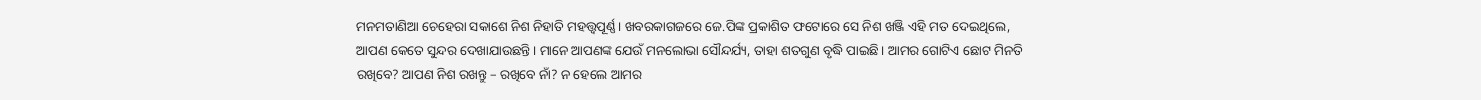ମନମତାଣିଆ ଚେହେରା ସକାଶେ ନିଶ ନିହାତି ମହତ୍ତ୍ୱପୂର୍ଣ୍ଣ। ଖବରକାଗଜରେ ଜେ.ପିଙ୍କ ପ୍ରକାଶିତ ଫଟୋରେ ସେ ନିଶ ଖଞ୍ଜି ଏହି ମତ ଦେଇଥିଲେ, ଆପଣ କେତେ ସୁନ୍ଦର ଦେଖାଯାଉଛନ୍ତି। ମାନେ ଆପଣଙ୍କ ଯେଉଁ ମନଲୋଭା ସୌନ୍ଦର୍ଯ୍ୟ, ତାହା ଶତଗୁଣ ବୃଦ୍ଧି ପାଇଛି। ଆମର ଗୋଟିଏ ଛୋଟ ମିନତି ରଖିବେ? ଆପଣ ନିଶ ରଖନ୍ତୁ – ରଖିବେ ନାଁ? ନ ହେଲେ ଆମର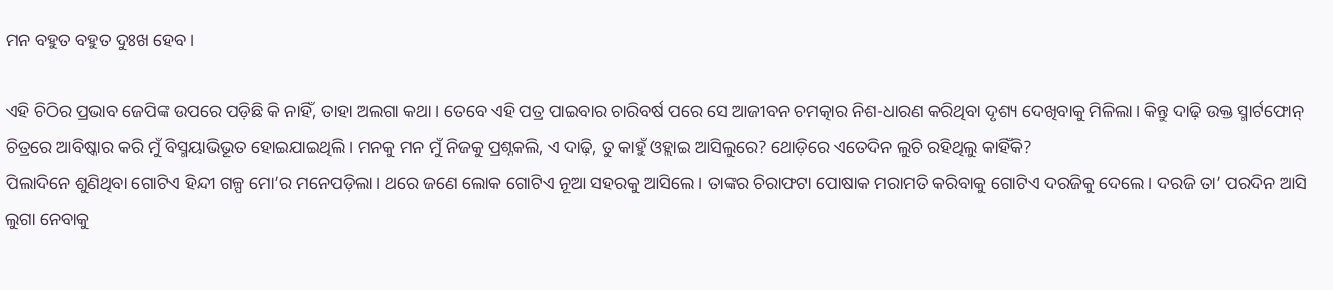ମନ ବହୁତ ବହୁତ ଦୁଃଖ ହେବ।

ଏହି ଚିଠିର ପ୍ରଭାବ ଜେପିଙ୍କ ଉପରେ ପଡ଼ିଛି କି ନାହିଁ, ତାହା ଅଲଗା କଥା। ତେବେ ଏହି ପତ୍ର ପାଇବାର ଚାରିବର୍ଷ ପରେ ସେ ଆଜୀବନ ଚମତ୍କାର ନିଶ-ଧାରଣ କରିଥିବା ଦୃଶ୍ୟ ଦେଖିବାକୁ ମିଳିଲା। କିନ୍ତୁ ଦାଢ଼ି ଉକ୍ତ ସ୍ମାର୍ଟଫୋନ୍ ଚିତ୍ରରେ ଆବିଷ୍କାର କରି ମୁଁ ବିସ୍ମୟାଭିଭୂତ ହୋଇଯାଇଥିଲି। ମନକୁ ମନ ମୁଁ ନିଜକୁ ପ୍ରଶ୍ନକଲି, ଏ ଦାଢ଼ି, ତୁ କାହୁଁ ଓହ୍ଲାଇ ଆସିଲୁରେ? ଥୋଡ଼ିରେ ଏତେଦିନ ଲୁଚି ରହିଥିଲୁ କାହିଁକି?
ପିଲାଦିନେ ଶୁଣିଥିବା ଗୋଟିଏ ହିନ୍ଦୀ ଗଳ୍ପ ମୋ’ର ମନେପଡ଼ିଲା। ଥରେ ଜଣେ ଲୋକ ଗୋଟିଏ ନୂଆ ସହରକୁ ଆସିଲେ। ତାଙ୍କର ଚିରାଫଟା ପୋଷାକ ମରାମତି କରିବାକୁ ଗୋଟିଏ ଦରଜିକୁ ଦେଲେ। ଦରଜି ତା’ ପରଦିନ ଆସି ଲୁଗା ନେବାକୁ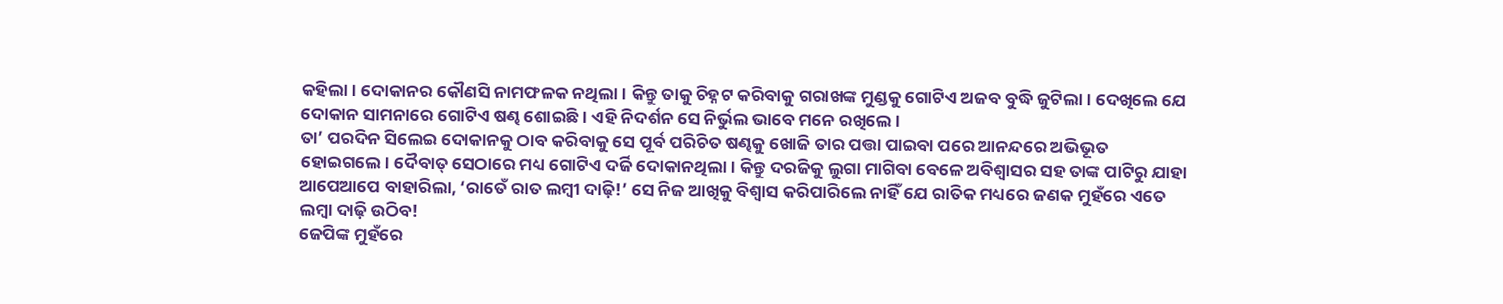କହିଲା। ଦୋକାନର କୌଣସି ନାମଫଳକ ନଥିଲା। କିନ୍ତୁ ତାକୁ ଚିହ୍ନଟ କରିବାକୁ ଗରାଖଙ୍କ ମୁଣ୍ଡକୁ ଗୋଟିଏ ଅଜବ ବୁଦ୍ଧି ଜୁଟିଲା। ଦେଖିଲେ ଯେ ଦୋକାନ ସାମନାରେ ଗୋଟିଏ ଷଣ୍ଢ ଶୋଇଛି। ଏହି ନିଦର୍ଶନ ସେ ନିର୍ଭୁଲ ଭାବେ ମନେ ରଖିଲେ।
ତା’ ପରଦିନ ସିଲେଇ ଦୋକାନକୁ ଠାବ କରିବାକୁ ସେ ପୂର୍ବ ପରିଚିତ ଷଣ୍ଢକୁ ଖୋଜି ତାର ପତ୍ତା ପାଇବା ପରେ ଆନନ୍ଦରେ ଅଭିଭୂତ ହୋଇଗଲେ। ଦୈବାତ୍ ସେଠାରେ ମଧ୍ୟ ଗୋଟିଏ ଦର୍ଜି ଦୋକାନଥିଲା। କିନ୍ତୁ ଦରଜିକୁ ଲୁଗା ମାଗିବା ବେଳେ ଅବିଶ୍ୱାସର ସହ ତାଙ୍କ ପାଟିରୁ ଯାହା ଆପେଆପେ ବାହାରିଲା, ‘ରାତେଁ ରାତ ଲମ୍ବୀ ଦାଢ଼ି!’ ସେ ନିଜ ଆଖିକୁ ବିଶ୍ୱାସ କରିପାରିଲେ ନାହିଁ ଯେ ରାତିକ ମଧ୍ୟରେ ଜଣକ ମୁହଁରେ ଏତେ ଲମ୍ବା ଦାଢ଼ି ଉଠିବ!
ଜେପିଙ୍କ ମୁହଁରେ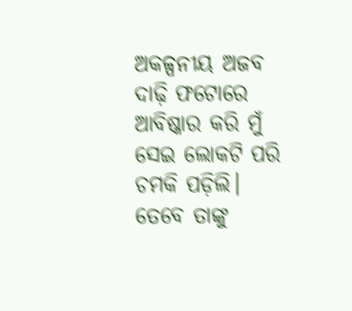ଅକଳ୍ପନୀୟ ଅଜବ ଦାଢ଼ି ଫଟୋରେ ଆବିଷ୍କାର କରି ମୁଁ ସେଇ ଲୋକଟି ପରି ଚମକି ପଡ଼ିଲି। ତେବେ ତାଙ୍କୁ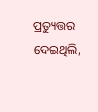ପ୍ରତ୍ୟୁତ୍ତର ଦେଇଥିଲି,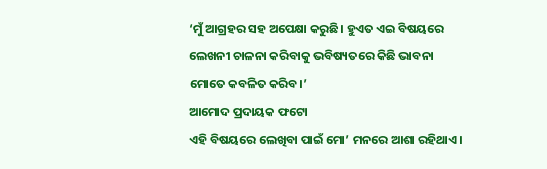‘ମୁଁ ଆଗ୍ରହର ସହ ଅପେକ୍ଷା କରୁଛି। ହୁଏତ ଏଇ ବିଷୟରେ ଲେଖନୀ ଚାଳନା କରିବାକୁ ଭବିଷ୍ୟତରେ କିଛି ଭାବନା ମୋତେ କବଳିତ କରିବ।’
ଆମୋଦ ପ୍ରଦାୟକ ଫଟୋ
ଏହି ବିଷୟରେ ଲେଖିବା ପାଇଁ ମୋ’ ମନରେ ଆଶା ରହିଥାଏ।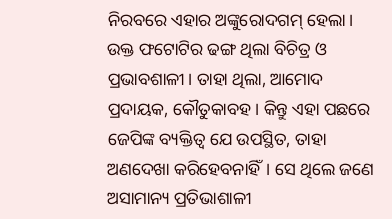ନିରବରେ ଏହାର ଅଙ୍କୁରୋଦଗମ୍ ହେଲା। ଉକ୍ତ ଫଟୋଟିର ଢଙ୍ଗ ଥିଲା ବିଚିତ୍ର ଓ ପ୍ରଭାବଶାଳୀ। ତାହା ଥିଲା, ଆମୋଦ ପ୍ରଦାୟକ, କୌତୁକାବହ। କିନ୍ତୁ ଏହା ପଛରେ ଜେପିଙ୍କ ବ୍ୟକ୍ତିତ୍ୱ ଯେ ଉପସ୍ଥିତ, ତାହା ଅଣଦେଖା କରିହେବନାହିଁ। ସେ ଥିଲେ ଜଣେ ଅସାମାନ୍ୟ ପ୍ରତିଭାଶାଳୀ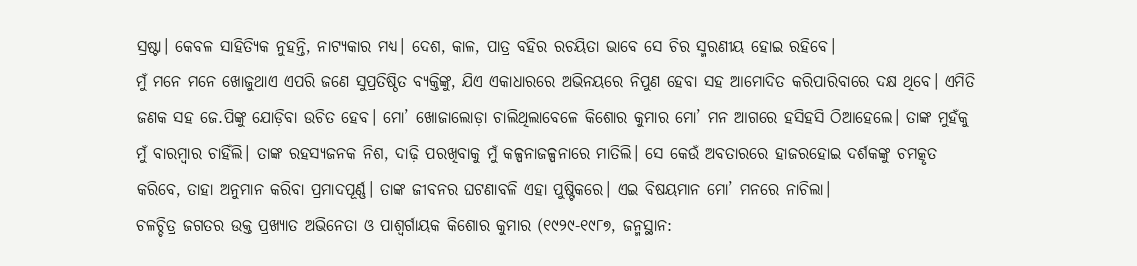ସ୍ରଷ୍ଟା। କେବଳ ସାହିତ୍ୟିକ ନୁହନ୍ତି, ନାଟ୍ୟକାର ମଧ୍ୟ। ଦେଶ, କାଳ, ପାତ୍ର ବହିର ରଚୟିତା ଭାବେ ସେ ଚିର ସ୍ମରଣୀୟ ହୋଇ ରହିବେ।
ମୁଁ ମନେ ମନେ ଖୋଜୁଥାଏ ଏପରି ଜଣେ ସୁପ୍ରତିଷ୍ଠିତ ବ୍ୟକ୍ତିଙ୍କୁ, ଯିଏ ଏକାଧାରରେ ଅଭିନୟରେ ନିପୁଣ ହେବା ସହ ଆମୋଦିତ କରିପାରିବାରେ ଦକ୍ଷ ଥିବେ। ଏମିତି ଜଣକ ସହ ଜେ.ପିଙ୍କୁ ଯୋଡ଼ିବା ଉଚିତ ହେବ। ମୋ’ ଖୋଜାଲୋଡ଼ା ଚାଲିଥିଲାବେଳେ କିଶୋର କୁମାର ମୋ’ ମନ ଆଗରେ ହସିହସି ଠିଆହେଲେ। ତାଙ୍କ ମୁହଁକୁ ମୁଁ ବାରମ୍ବାର ଚାହିଁଲି। ତାଙ୍କ ରହସ୍ୟଜନକ ନିଶ, ଦାଢ଼ି ପରଖିବାକୁ ମୁଁ କଳ୍ପନାଜଳ୍ପନାରେ ମାତିଲି। ସେ କେଉଁ ଅବତାରରେ ହାଜରହୋଇ ଦର୍ଶକଙ୍କୁ ଚମତ୍କୃତ କରିବେ, ତାହା ଅନୁମାନ କରିବା ପ୍ରମାଦପୂର୍ଣ୍ଣ। ତାଙ୍କ ଜୀବନର ଘଟଣାବଳି ଏହା ପୁଷ୍ଟିକରେ। ଏଇ ବିଷୟମାନ ମୋ’ ମନରେ ନାଚିଲା।
ଚଳଚ୍ଚିତ୍ର ଜଗତର ଉକ୍ତ ପ୍ରଖ୍ୟାତ ଅଭିନେତା ଓ ପାଶ୍ୱର୍ଗାୟକ କିଶୋର କୁମାର (୧୯୨୯-୧୯୮୭, ଜନ୍ମସ୍ଥାନ: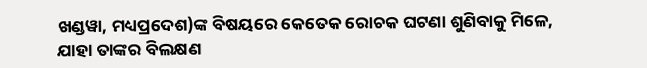ଖଣ୍ଡୱା, ମଧ୍ୟପ୍ରଦେଶ)ଙ୍କ ବିଷୟରେ କେତେକ ରୋଚକ ଘଟଣା ଶୁଣିବାକୁ ମିଳେ, ଯାହା ତାଙ୍କର ବିଲକ୍ଷଣ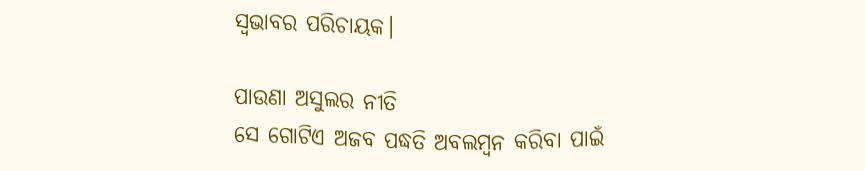ସ୍ୱଭାବର ପରିଚାୟକ।

ପାଉଣା ଅସୁଲର ନୀତି
ସେ ଗୋଟିଏ ଅଜବ ପଦ୍ଧତି ଅବଲମ୍ବନ କରିବା ପାଇଁ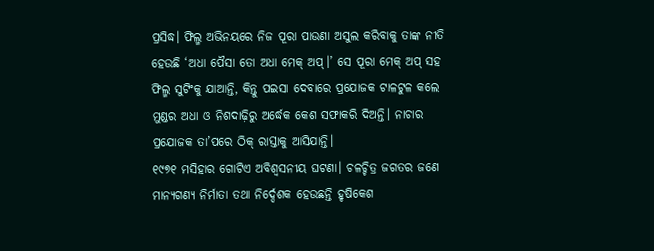ପ୍ରସିଦ୍ଧ। ଫିଲ୍ମ ଅଭିନୟରେ ନିଜ ପୂରା ପାଉଣା ଅସୁଲ କରିବାକୁ ତାଙ୍କ ନୀତି ହେଉଛି ‘ଅଧା ପୈସା ତୋ ଅଧା ମେକ୍ ଅପ୍।’ ସେ ପୂରା ମେକ୍ ଅପ୍ ସହ ଫିଲ୍ମ ସୁଟିଂକୁ ଯାଆନ୍ତି, କିନ୍ତୁ ପଇସା ଦେବାରେ ପ୍ରଯୋଜକ ଟାଳଟୁଳ କଲେ ମୁଣ୍ଡର ଅଧା ଓ ନିଶଦାଢ଼ିରୁ ଅର୍ଦ୍ଧେକ କେଶ ସଫାକରି ଦିଅନ୍ତି। ନାଚାର ପ୍ରଯୋଜକ ତା’ପରେ ଠିକ୍ ରାସ୍ତାକୁ ଆସିଯାନ୍ତି।
୧୯୭୧ ମସିହାର ଗୋଟିଏ ଅବିଶ୍ୱସନୀୟ ଘଟଣା। ଚଳଚ୍ଚିତ୍ର ଜଗତର ଜଣେ ମାନ୍ୟଗଣ୍ୟ ନିର୍ମାତା ତଥା ନିର୍ଦ୍ଦେଶକ ହେଉଛନ୍ତି ହୃଷିକେଶ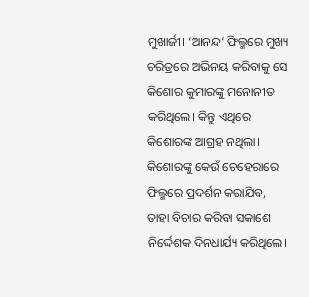ମୁଖାର୍ଜୀ। ‘ଆନନ୍ଦ’ ଫିଲ୍ମରେ ମୁଖ୍ୟ ଚରିତ୍ରରେ ଅଭିନୟ କରିବାକୁ ସେ କିଶୋର କୁମାରଙ୍କୁ ମନୋନୀତ କରିଥିଲେ। କିନ୍ତୁ ଏଥିରେ କିଶୋରଙ୍କ ଆଗ୍ରହ ନଥିଲା। କିଶୋରଙ୍କୁ କେଉଁ ଚେହେରାରେ ଫିଲ୍ମରେ ପ୍ରଦର୍ଶନ କରାଯିବ, ତାହା ବିଚାର କରିବା ସକାଶେ ନିର୍ଦ୍ଦେଶକ ଦିନଧାର୍ଯ୍ୟ କରିଥିଲେ।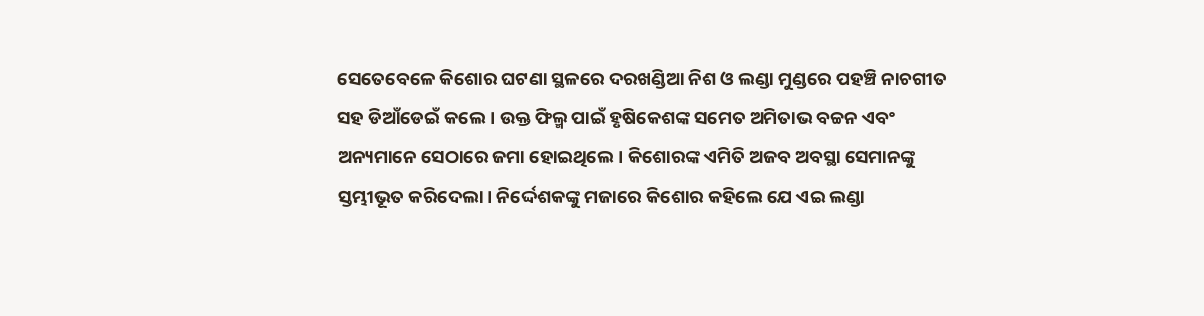ସେତେବେଳେ କିଶୋର ଘଟଣା ସ୍ଥଳରେ ଦରଖଣ୍ଡିଆ ନିଶ ଓ ଲଣ୍ଡା ମୁଣ୍ଡରେ ପହଞ୍ଚି ନାଚଗୀତ ସହ ଡିଆଁଡେଇଁ କଲେ। ଉକ୍ତ ଫିଲ୍ମ ପାଇଁ ହୃଷିକେଶଙ୍କ ସମେତ ଅମିତାଭ ବଚ୍ଚନ ଏବଂ ଅନ୍ୟମାନେ ସେଠାରେ ଜମା ହୋଇଥିଲେ। କିଶୋରଙ୍କ ଏମିତି ଅଜବ ଅବସ୍ଥା ସେମାନଙ୍କୁ ସ୍ତମ୍ଭୀଭୂତ କରିଦେଲା। ନିର୍ଦ୍ଦେଶକଙ୍କୁ ମଜାରେ କିଶୋର କହିଲେ ଯେ ଏଇ ଲଣ୍ଡା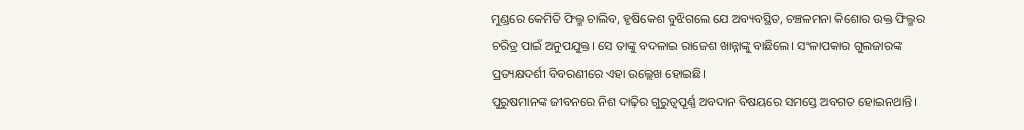ମୁଣ୍ଡରେ କେମିତି ଫିଲ୍ମ ଚାଲିବ, ହୃଷିକେଶ ବୁଝିଗଲେ ଯେ ଅବ୍ୟବସ୍ଥିତ, ଚଞ୍ଚଳମନା କିଶୋର ଉକ୍ତ ଫିଲ୍ମର ଚରିତ୍ର ପାଇଁ ଅନୁପଯୁକ୍ତ। ସେ ତାଙ୍କୁ ବଦଳାଇ ରାଜେଶ ଖାନ୍ନାଙ୍କୁ ବାଛିଲେ। ସଂଳାପକାର ଗୁଲଜାରଙ୍କ ପ୍ରତ୍ୟକ୍ଷଦର୍ଶୀ ବିବରଣୀରେ ଏହା ଉଲ୍ଲେଖ ହୋଇଛି।
ପୁରୁଷମାନଙ୍କ ଜୀବନରେ ନିଶ ଦାଢ଼ିର ଗୁରୁତ୍ୱପୂର୍ଣ୍ଣ ଅବଦାନ ବିଷୟରେ ସମସ୍ତେ ଅବଗତ ହୋଇନଥାନ୍ତି।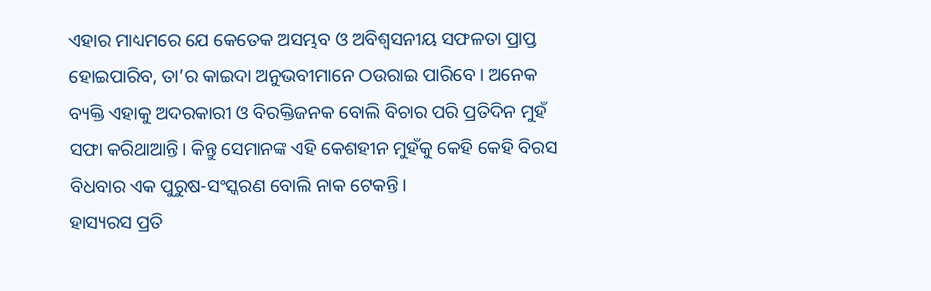ଏହାର ମାଧ୍ୟମରେ ଯେ କେତେକ ଅସମ୍ଭବ ଓ ଅବିଶ୍ୱସନୀୟ ସଫଳତା ପ୍ରାପ୍ତ ହୋଇପାରିବ, ତା’ର କାଇଦା ଅନୁଭବୀମାନେ ଠଉରାଇ ପାରିବେ। ଅନେକ ବ୍ୟକ୍ତି ଏହାକୁ ଅଦରକାରୀ ଓ ବିରକ୍ତିଜନକ ବୋଲି ବିଚାର ପରି ପ୍ରତିଦିନ ମୁହଁ ସଫା କରିଥାଆନ୍ତି। କିନ୍ତୁ ସେମାନଙ୍କ ଏହି କେଶହୀନ ମୁହଁକୁ କେହି କେହି ବିରସ ବିଧବାର ଏକ ପୁରୁଷ-ସଂସ୍କରଣ ବୋଲି ନାକ ଟେକନ୍ତି।
ହାସ୍ୟରସ ପ୍ରତି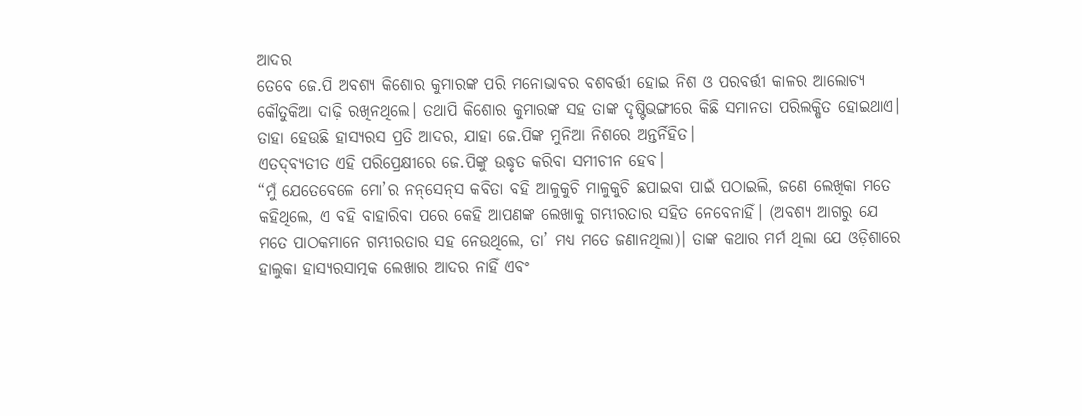ଆଦର
ତେବେ ଜେ.ପି ଅବଶ୍ୟ କିଶୋର କୁମାରଙ୍କ ପରି ମନୋଭାବର ବଶବର୍ତ୍ତୀ ହୋଇ ନିଶ ଓ ପରବର୍ତ୍ତୀ କାଳର ଆଲୋଚ୍ୟ କୌତୁକିଆ ଦାଢ଼ି ରଖିନଥିଲେ। ତଥାପି କିଶୋର କୁମାରଙ୍କ ସହ ତାଙ୍କ ଦୃଷ୍ଟିଭଙ୍ଗୀରେ କିଛି ସମାନତା ପରିଲକ୍ଷିତ ହୋଇଥାଏ। ତାହା ହେଉଛି ହାସ୍ୟରସ ପ୍ରତି ଆଦର, ଯାହା ଜେ.ପିଙ୍କ ମୁନିଆ ନିଶରେ ଅନ୍ତର୍ନିହିତ।
ଏତଦ୍‌ବ୍ୟତୀତ ଏହି ପରିପ୍ରେକ୍ଷୀରେ ଜେ.ପିଙ୍କୁ ଉଦ୍ଧୃତ କରିବା ସମୀଚୀନ ହେବ।
“ମୁଁ ଯେତେବେଳେ ମୋ’ର ନନ୍‌ସେନ୍‌ସ କବିତା ବହି ଆଳୁକୁଚି ମାଳୁକୁଚି ଛପାଇବା ପାଇଁ ପଠାଇଲି, ଜଣେ ଲେଖିକା ମତେ କହିଥିଲେ, ଏ ବହି ବାହାରିବା ପରେ କେହି ଆପଣଙ୍କ ଲେଖାକୁ ଗମ୍ଭୀରତାର ସହିତ ନେବେନାହିଁ। (ଅବଶ୍ୟ ଆଗରୁ ଯେ ମତେ ପାଠକମାନେ ଗମ୍ଭୀରତାର ସହ ନେଉଥିଲେ, ତା’ ମଧ୍ୟ ମତେ ଜଣାନଥିଲା)। ତାଙ୍କ କଥାର ମର୍ମ ଥିଲା ଯେ ଓଡ଼ିଶାରେ ହାଲୁକା ହାସ୍ୟରସାତ୍ମକ ଲେଖାର ଆଦର ନାହିଁ ଏବଂ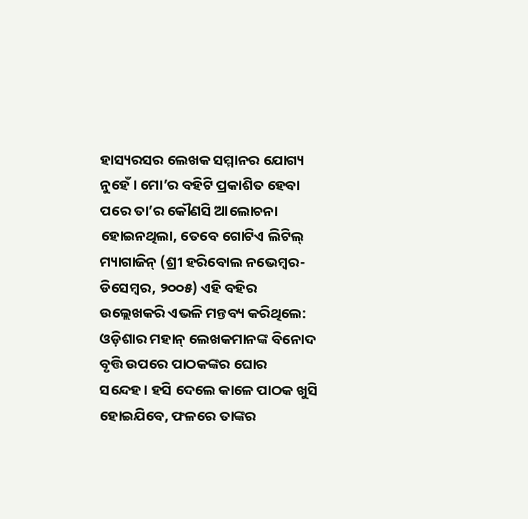ହାସ୍ୟରସର ଲେଖକ ସମ୍ମାନର ଯୋଗ୍ୟ ନୁହେଁ। ମୋ’ର ବହିଟି ପ୍ରକାଶିତ ହେବା ପରେ ତା’ର କୌଣସି ଆଲୋଚନା ହୋଇନଥିଲା, ତେବେ ଗୋଟିଏ ଲିଟିଲ୍ ମ୍ୟାଗାଜିନ୍ (ଶ୍ରୀ ହରିବୋଲ ନଭେମ୍ବର-ଡିସେମ୍ବର, ୨୦୦୫) ଏହି ବହିର ଉଲ୍ଲେଖକରି ଏଭଳି ମନ୍ତବ୍ୟ କରିଥିଲେ: ଓଡ଼ିଶାର ମହାନ୍ ଲେଖକମାନଙ୍କ ବିନୋଦ ବୃତ୍ତି ଉପରେ ପାଠକଙ୍କର ଘୋର ସନ୍ଦେହ। ହସି ଦେଲେ କାଳେ ପାଠକ ଖୁସି ହୋଇଯିବେ, ଫଳରେ ତାଙ୍କର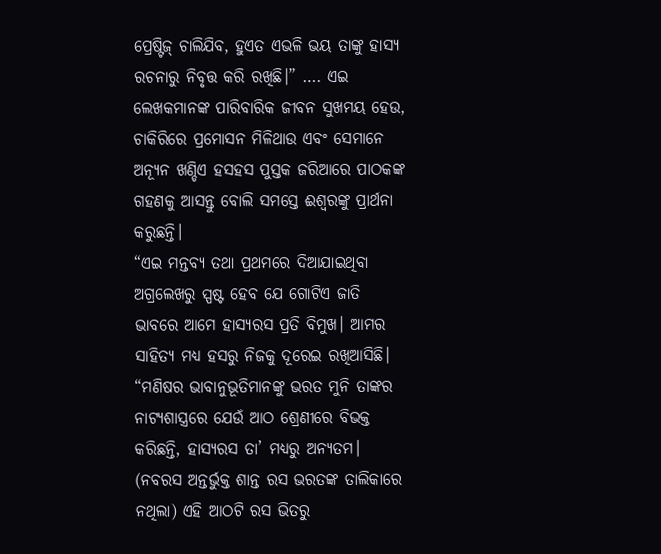ପ୍ରେଷ୍ଟିଜ୍ ଚାଲିଯିବ, ହୁଏତ ଏଭଳି ଭୟ ତାଙ୍କୁ ହାସ୍ୟ ରଚନାରୁ ନିବୃତ୍ତ କରି ରଖିଛି।” …. ଏଇ ଲେଖକମାନଙ୍କ ପାରିବାରିକ ଜୀବନ ସୁଖମୟ ହେଉ, ଚାକିରିରେ ପ୍ରମୋସନ ମିଳିଥାଉ ଏବଂ ସେମାନେ ଅନ୍ୟୂନ ଖଣ୍ଡିଏ ହସହସ ପୁସ୍ତକ ଜରିଆରେ ପାଠକଙ୍କ ଗହଣକୁ ଆସନ୍ତୁ ବୋଲି ସମସ୍ତେ ଈଶ୍ୱରଙ୍କୁ ପ୍ରାର୍ଥନା କରୁଛନ୍ତି।
“ଏଇ ମନ୍ତବ୍ୟ ତଥା ପ୍ରଥମରେ ଦିଆଯାଇଥିବା ଅଗ୍ରଲେଖରୁ ସ୍ପଷ୍ଟ ହେବ ଯେ ଗୋଟିଏ ଜାତି ଭାବରେ ଆମେ ହାସ୍ୟରସ ପ୍ରତି ବିମୁଖ। ଆମର ସାହିତ୍ୟ ମଧ୍ୟ ହସରୁ ନିଜକୁ ଦୂରେଇ ରଖିଆସିଛି।
“ମଣିଷର ଭାବାନୁଭୂତିମାନଙ୍କୁ ଭରତ ମୁନି ତାଙ୍କର ନାଟ୍ୟଶାସ୍ତ୍ରରେ ଯେଉଁ ଆଠ ଶ୍ରେଣୀରେ ବିଭକ୍ତ କରିଛନ୍ତି, ହାସ୍ୟରସ ତା’ ମଧ୍ୟରୁ ଅନ୍ୟତମ। (ନବରସ ଅନ୍ତର୍ଭୁକ୍ତ ଶାନ୍ତ ରସ ଭରତଙ୍କ ତାଲିକାରେ ନଥିଲା) ଏହି ଆଠଟି ରସ ଭିତରୁ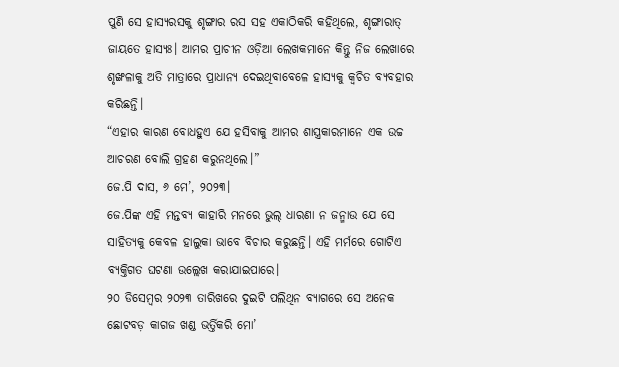ପୁଣି ସେ ହାସ୍ୟରସକୁ ଶୃଙ୍ଗାର ରସ ସହ ଏକାଠିକରି କହିଥିଲେ, ଶୃଙ୍ଗାରାତ୍ ଜାୟତେ ହାସ୍ୟଃ। ଆମର ପ୍ରାଚୀନ ଓଡ଼ିଆ ଲେଖକମାନେ କିନ୍ତୁ ନିଜ ଲେଖାରେ ଶୃଙ୍ଖଳାକୁ ଅତି ମାତ୍ରାରେ ପ୍ରାଧାନ୍ୟ ଦେଇଥିବାବେଳେ ହାସ୍ୟକୁ କ୍ୱଚିତ ବ୍ୟବହାର କରିଛନ୍ତି।
“ଏହାର କାରଣ ବୋଧହୁଏ ଯେ ହସିବାକୁ ଆମର ଶାସ୍ତ୍ରକାରମାନେ ଏକ ଉଚ୍ଚ ଆଚରଣ ବୋଲି ଗ୍ରହଣ କରୁନଥିଲେ।”
ଜେ.ପି ଦାସ, ୬ ମେ’, ୨୦୨୩।
ଜେ.ପିଙ୍କ ଏହି ମନ୍ତବ୍ୟ କାହାରି ମନରେ ଭୁଲ୍ ଧାରଣା ନ ଜନ୍ମାଉ ଯେ ସେ ସାହିତ୍ୟକୁ କେବଳ ହାଲୁକା ଭାବେ ବିଚାର କରୁଛନ୍ତି। ଏହି ମର୍ମରେ ଗୋଟିଏ ବ୍ୟକ୍ତିଗତ ଘଟଣା ଉଲ୍ଲେଖ କରାଯାଇପାରେ।
୨୦ ଡିସେମ୍ବର ୨୦୨୩ ତାରିଖରେ ଦୁଇଟି ପଲିଥିନ ବ୍ୟାଗରେ ସେ ଅନେକ ଛୋଟବଡ଼ କାଗଜ ଖଣ୍ଡ ଭର୍ତ୍ତିକରି ମୋ’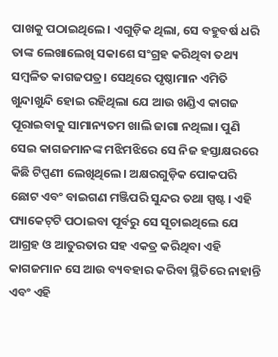ପାଖକୁ ପଠାଇଥିଲେ। ଏଗୁଡ଼ିକ ଥିଲା, ସେ ବହୁବର୍ଷ ଧରି ତାଙ୍କ ଲେଖାଲେଖି ସକାଶେ ସଂଗ୍ରହ କରିଥିବା ତଥ୍ୟ ସମ୍ବଳିତ କାଗଜପତ୍ର। ସେଥିରେ ପୃଷ୍ଠାମାନ ଏମିତି ଖୁନ୍ଦାଖୁନ୍ଦି ହୋଇ ରହିଥିଲା ଯେ ଆଉ ଖଣ୍ଡିଏ କାଗଜ ପୂରାଇବାକୁ ସାମାନ୍ୟତମ ଖାଲି ଜାଗା ନଥିଲା। ପୁଣି ସେଇ କାଗଜମାନଙ୍କ ମଝିମଝିରେ ସେ ନିଜ ହସ୍ତାକ୍ଷରରେ କିଛି ଟିପ୍ପଣୀ ଲେଖିଥିଲେ। ଅକ୍ଷରଗୁଡ଼ିକ ପୋକପରି ଛୋଟ ଏବଂ ବାଇଗଣ ମଞ୍ଜିପରି ସୁନ୍ଦର ତଥା ସ୍ପଷ୍ଟ। ଏହି ପ୍ୟାକେଟ୍‌ଟି ପଠାଇବା ପୂର୍ବରୁ ସେ ସୂଚାଇଥିଲେ ଯେ ଆଗ୍ରହ ଓ ଆତୁରତାର ସହ ଏକତ୍ର କରିଥିବା ଏହି କାଗଜମାନ ସେ ଆଉ ବ୍ୟବହାର କରିବା ସ୍ଥିତିରେ ନାହାନ୍ତି ଏବଂ ଏହି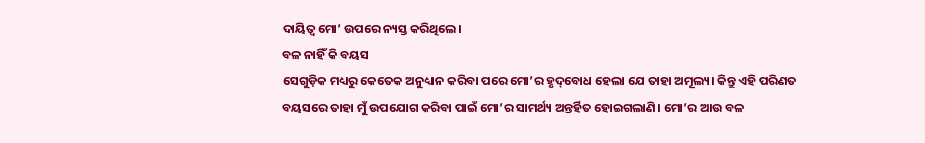ଦାୟିତ୍ୱ ମୋ’ ଉପରେ ନ୍ୟସ୍ତ କରିଥିଲେ।
ବଳ ନାହିଁ କି ବୟସ
ସେଗୁଡ଼ିକ ମଧ୍ୟରୁ କେତେକ ଅନୁଧ୍ୟାନ କରିବା ପରେ ମୋ’ର ହୃଦ୍‌ବୋଧ ହେଲା ଯେ ତାହା ଅମୂଲ୍ୟ। କିନ୍ତୁ ଏହି ପରିଣତ ବୟସରେ ତାହା ମୁଁ ଉପଯୋଗ କରିବା ପାଇଁ ମୋ’ର ସାମର୍ଥ୍ୟ ଅନ୍ତର୍ହିତ ହୋଇଗଲାଣି। ମୋ’ର ଆଉ ବଳ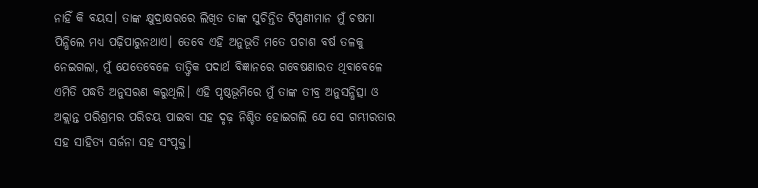ନାହିଁ କି ବୟସ। ତାଙ୍କ କ୍ଷୁଦ୍ରାକ୍ଷରରେ ଲିଖିତ ତାଙ୍କ ସୁଚିନ୍ତିତ ଟିପ୍ପଣୀମାନ ମୁଁ ଚଷମା ପିନ୍ଧିଲେ ମଧ୍ୟ ପଢ଼ିପାରୁନଥାଏ। ତେବେ ଏହି ଅନୁଭୂତି ମତେ ପଚାଶ ବର୍ଷ ତଳକୁ ନେଇଗଲା, ମୁଁ ଯେତେବେଳେ ତାତ୍ତ୍ୱିକ ପଦାର୍ଥ ବିଜ୍ଞାନରେ ଗବେଷଣାରତ ଥିବାବେଳେ ଏମିତି ପଦ୍ଧତି ଅନୁସରଣ କରୁଥିଲି। ଏହି ପୃଷ୍ଠଭୂମିରେ ମୁଁ ତାଙ୍କ ତୀବ୍ର ଅନୁସନ୍ଧିତ୍ସା ଓ ଅକ୍ଲାନ୍ତ ପରିଶ୍ରମର ପରିଚୟ ପାଇବା ସହ ଦୃଢ଼ ନିଶ୍ଚିତ ହୋଇଗଲି ଯେ ସେ ଗମ୍ଭୀରତାର ସହ ସାହିତ୍ୟ ସର୍ଜନା ସହ ସଂପୃକ୍ତ।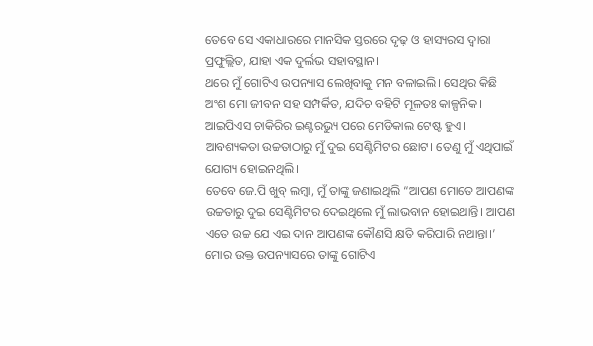ତେବେ ସେ ଏକାଧାରରେ ମାନସିକ ସ୍ତରରେ ଦୃଢ଼ ଓ ହାସ୍ୟରସ ଦ୍ୱାରା ପ୍ରଫୁଲ୍ଲିତ, ଯାହା ଏକ ଦୁର୍ଲଭ ସହାବସ୍ଥାନ।
ଥରେ ମୁଁ ଗୋଟିଏ ଉପନ୍ୟାସ ଲେଖିବାକୁ ମନ ବଳାଇଲି। ସେଥିର କିଛି ଅଂଶ ମୋ ଜୀବନ ସହ ସମ୍ପର୍କିତ, ଯଦିଚ ବହିଟି ମୂଳତଃ କାଳ୍ପନିକ। ଆଇପିଏସ ଚାକିରିର ଇଣ୍ଟରଭ୍ୟୁ ପରେ ମେଡିକାଲ ଟେଷ୍ଟ ହୁଏ। ଆବଶ୍ୟକତା ଉଚ୍ଚତାଠାରୁ ମୁଁ ଦୁଇ ସେଣ୍ଟିମିଟର ଛୋଟ। ତେଣୁ ମୁଁ ଏଥିପାଇଁ ଯୋଗ୍ୟ ହୋଇନଥିଲି।
ତେବେ ଜେ.ପି ଖୁବ୍ ଲମ୍ବା, ମୁଁ ତାଙ୍କୁ ଜଣାଇଥିଲି “ଆପଣ ମୋତେ ଆପଣଙ୍କ ଉଚ୍ଚତାରୁ ଦୁଇ ସେଣ୍ଟିମିଟର ଦେଇଥିଲେ ମୁଁ ଲାଭବାନ ହୋଇଥାନ୍ତି। ଆପଣ ଏତେ ଉଚ୍ଚ ଯେ ଏଇ ଦାନ ଆପଣଙ୍କ କୌଣସି କ୍ଷତି କରିପାରି ନଥାନ୍ତା।’
ମୋର ଉକ୍ତ ଉପନ୍ୟାସରେ ତାଙ୍କୁ ଗୋଟିଏ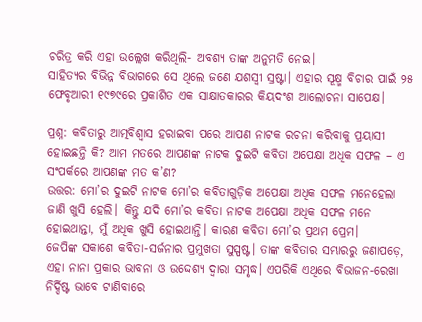ଚରିତ୍ର କରି ଏହା ଉଲ୍ଲେଖ କରିଥିଲି- ଅବଶ୍ୟ ତାଙ୍କ ଅନୁମତି ନେଇ।
ସାହିତ୍ୟର ବିଭିନ୍ନ ବିଭାଗରେ ସେ ଥିଲେ ଜଣେ ଯଶସ୍ୱୀ ସ୍ରଷ୍ଟା। ଏହାର ସୂକ୍ଷ୍ମ ବିଚାର ପାଇଁ ୨୫ ଫେବୃଆରୀ ୧୯୭୯ରେ ପ୍ରକାଶିତ ଏକ ସାକ୍ଷାତକାରର କିୟଦଂଶ ଆଲୋଚନା ସାପେକ୍ଷ।

ପ୍ରଶ୍ନ: କବିତାରୁ ଆତ୍ମବିଶ୍ୱାସ ହରାଇବା ପରେ ଆପଣ ନାଟକ ରଚନା କରିବାକୁ ପ୍ରୟାସୀ ହୋଇଛନ୍ତି କି? ଆମ ମତରେ ଆପଣଙ୍କ ନାଟକ ଦୁଇଟି କବିତା ଅପେକ୍ଷା ଅଧିକ ସଫଳ – ଏ ସଂପର୍କରେ ଆପଣଙ୍କ ମତ କ’ଣ?
ଉତ୍ତର: ମୋ’ର ଦୁଇଟି ନାଟକ ମୋ’ର କବିତାଗୁଡ଼ିକ ଅପେକ୍ଷା ଅଧିକ ସଫଳ ମନେହେଲା ଜାଣି ଖୁସି ହେଲି। କିନ୍ତୁ ଯଦି ମୋ’ର କବିତା ନାଟକ ଅପେକ୍ଷା ଅଧିକ ସଫଳ ମନେ ହୋଇଥାନ୍ତା, ମୁଁ ଅଧିକ ଖୁସି ହୋଇଥାନ୍ତି। କାରଣ କବିତା ମୋ’ର ପ୍ରଥମ ପ୍ରେମ।
ଜେପିଙ୍କ ସକାଶେ କବିତା-ସର୍ଜନାର ପ୍ରମୁଖତା ସୁସ୍ପଷ୍ଟ। ତାଙ୍କ କବିତାର ସମ୍ଭାରରୁ ଜଣାପଡ଼େ, ଏହା ନାନା ପ୍ରକାର ଭାବନା ଓ ଉଦ୍ଦେଶ୍ୟ ଦ୍ୱାରା ସମୃଦ୍ଧ। ଏପରିକି ଏଥିରେ ବିଭାଜନ-ରେଖା ନିର୍ଦ୍ଦିଷ୍ଟ ଭାବେ ଟାଣିବାରେ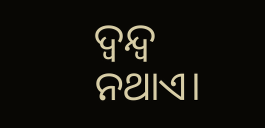ଦ୍ୱନ୍ଦ୍ୱ ନଥାଏ।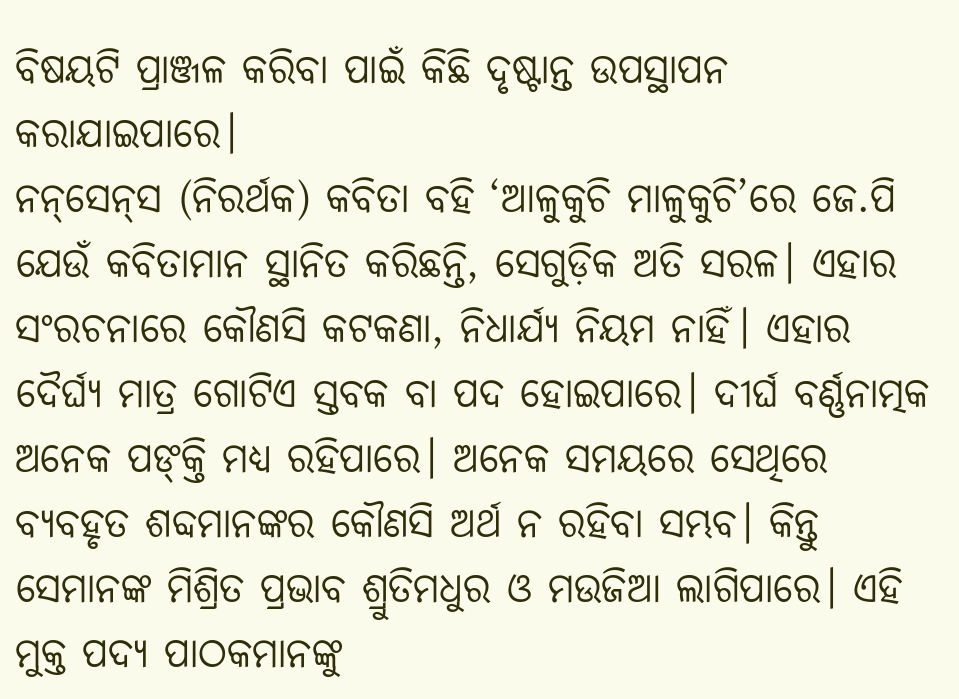ବିଷୟଟି ପ୍ରାଞ୍ଜଳ କରିବା ପାଇଁ କିଛି ଦୃଷ୍ଟାନ୍ତ ଉପସ୍ଥାପନ କରାଯାଇପାରେ।
ନନ୍‌ସେନ୍‌ସ (ନିରର୍ଥକ) କବିତା ବହି ‘ଆଳୁକୁଚି ମାଳୁକୁଚି’ରେ ଜେ.ପି ଯେଉଁ କବିତାମାନ ସ୍ଥାନିତ କରିଛନ୍ତି, ସେଗୁଡ଼ିକ ଅତି ସରଳ। ଏହାର ସଂରଚନାରେ କୌଣସି କଟକଣା, ନିଧାର୍ଯ୍ୟ ନିୟମ ନାହିଁ। ଏହାର ଦୈର୍ଘ୍ୟ ମାତ୍ର ଗୋଟିଏ ସ୍ତବକ ବା ପଦ ହୋଇପାରେ। ଦୀର୍ଘ ବର୍ଣ୍ଣନାତ୍ମକ ଅନେକ ପଙ୍‌କ୍ତି ମଧ୍ୟ ରହିପାରେ। ଅନେକ ସମୟରେ ସେଥିରେ ବ୍ୟବହୃତ ଶବ୍ଦମାନଙ୍କର କୌଣସି ଅର୍ଥ ନ ରହିବା ସମ୍ଭବ। କିନ୍ତୁ ସେମାନଙ୍କ ମିଶ୍ରିତ ପ୍ରଭାବ ଶ୍ରୁତିମଧୁର ଓ ମଉଜିଆ ଲାଗିପାରେ। ଏହି ମୁକ୍ତ ପଦ୍ୟ ପାଠକମାନଙ୍କୁ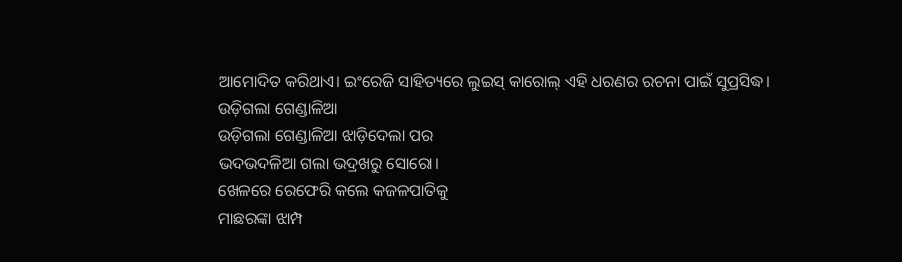ଆମୋଦିତ କରିଥାଏ। ଇଂରେଜି ସାହିତ୍ୟରେ ଲୁଇସ୍ କାରୋଲ୍ ଏହି ଧରଣର ରଚନା ପାଇଁ ସୁପ୍ରସିଦ୍ଧ।
ଉଡ଼ିଗଲା ଗେଣ୍ଡାଳିଆ
ଉଡ଼ିଗଲା ଗେଣ୍ଡାଳିଆ ଝାଡ଼ିଦେଲା ପର
ଭଦଭଦଳିଆ ଗଲା ଭଦ୍ରଖରୁ ସୋରୋ।
ଖେଳରେ ରେଫେରି କଲେ କଜଳପାତିକୁ
ମାଛରଙ୍କା ଝାମ୍ପ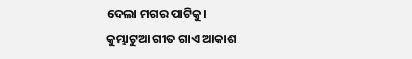ଦେଲା ମଗର ପାଟିକୁ।
କୁମ୍ଭାଟୁଆ ଗୀତ ଗାଏ ଆକାଶ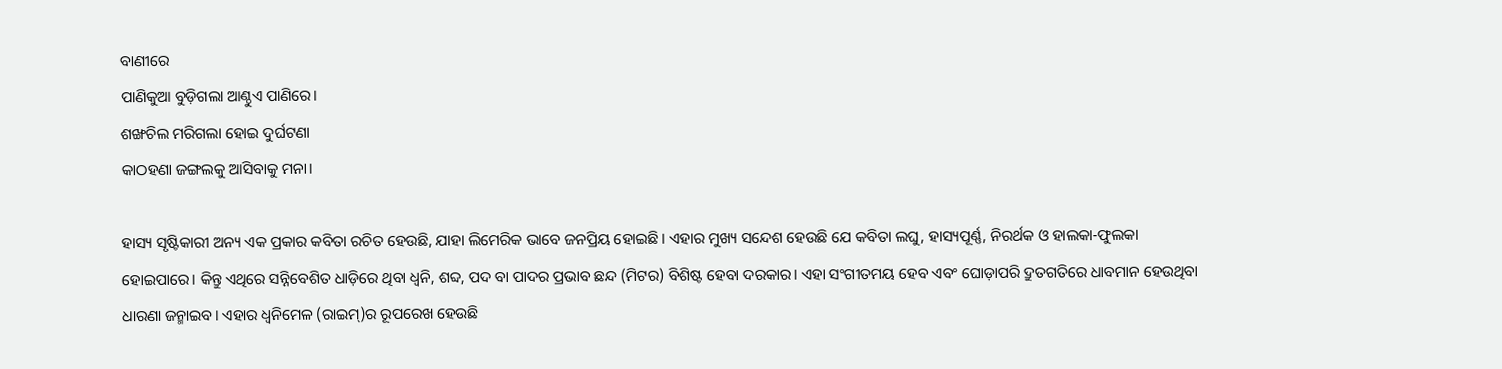ବାଣୀରେ
ପାଣିକୁଆ ବୁଡ଼ିଗଲା ଆଣ୍ଠୁଏ ପାଣିରେ।
ଶଙ୍ଖଚିଲ ମରିଗଲା ହୋଇ ଦୁର୍ଘଟଣା
କାଠହଣା ଜଙ୍ଗଲକୁ ଆସିବାକୁ ମନା।

ହାସ୍ୟ ସୃଷ୍ଟିକାରୀ ଅନ୍ୟ ଏକ ପ୍ରକାର କବିତା ରଚିତ ହେଉଛି, ଯାହା ଲିମେରିକ ଭାବେ ଜନପ୍ରିୟ ହୋଇଛି। ଏହାର ମୁଖ୍ୟ ସନ୍ଦେଶ ହେଉଛି ଯେ କବିତା ଲଘୁ, ହାସ୍ୟପୂର୍ଣ୍ଣ, ନିରର୍ଥକ ଓ ହାଲକା-ଫୁଲକା ହୋଇପାରେ। କିନ୍ତୁ ଏଥିରେ ସନ୍ନିବେଶିତ ଧାଡ଼ିରେ ଥିବା ଧ୍ୱନି, ଶବ୍ଦ, ପଦ ବା ପାଦର ପ୍ରଭାବ ଛନ୍ଦ (ମିଟର) ବିଶିଷ୍ଟ ହେବା ଦରକାର। ଏହା ସଂଗୀତମୟ ହେବ ଏବଂ ଘୋଡ଼ାପରି ଦ୍ରୁତଗତିରେ ଧାବମାନ ହେଉଥିବା ଧାରଣା ଜନ୍ମାଇବ। ଏହାର ଧ୍ୱନିମେଳ (ରାଇମ୍‌)ର ରୂପରେଖ ହେଉଛି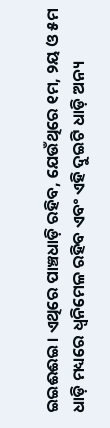ଇଇଈଈଇ। ଏଥିରେ ପାଞ୍ଚଧାଡ଼ି ରହିବ, ଯେଉଁଥିରେ ୧ମ, ୨ୟ ଓ ୫ମ ଧାଡ଼ି ମଧ୍ୟରେ ଧ୍ୱନିମେଳ ରହିବ ଏବଂ ଏହି ଦୁଇଟି ଧାଡ଼ି ଅନ୍ୟ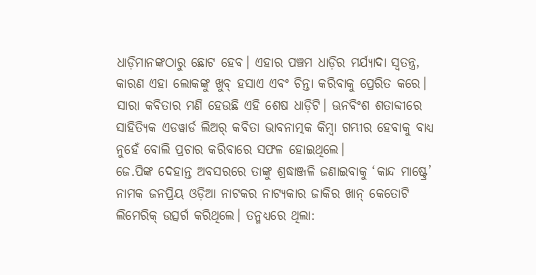ଧାଡ଼ିମାନଙ୍କଠାରୁ ଛୋଟ ହେବ। ଏହାର ପଞ୍ଚମ ଧାଡ଼ିର ମର୍ଯ୍ୟାଦା ସ୍ୱତନ୍ତ୍ର, କାରଣ ଏହା ଲୋକଙ୍କୁ ଖୁବ୍ ହସାଏ ଏବଂ ଚିନ୍ତା କରିବାକୁ ପ୍ରେରିତ କରେ। ସାରା କବିତାର ମଣି ହେଉଛି ଏହି ଶେଷ ଧାଡ଼ିଟି। ଊନବିଂଶ ଶତାବ୍ଦୀରେ ସାହିତ୍ୟିକ ଏଡୱାର୍ଡ ଲିଅର୍ କବିତା ଭାବନାତ୍ମକ କିମ୍ବା ଗମ୍ଭୀର ହେବାକୁ ବାଧ୍ୟ ନୁହେଁ ବୋଲି ପ୍ରଚାର କରିବାରେ ସଫଳ ହୋଇଥିଲେ।
ଜେ.ପିଙ୍କ ଦେହାନ୍ତ ଅବସରରେ ତାଙ୍କୁ ଶ୍ରଦ୍ଧାଞ୍ଜଳି ଜଣାଇବାକୁ ‘କାନ୍ଦ ମାଷ୍ଟ୍ରେ’ ନାମକ ଜନପ୍ରିୟ ଓଡ଼ିଆ ନାଟକର ନାଟ୍ୟକାର ଜାକିର ଖାନ୍ କେତୋଟି ଲିମେରିକ୍ ଉତ୍ସର୍ଗ କରିଥିଲେ। ତନ୍ମଧ୍ୟରେ ଥିଲା: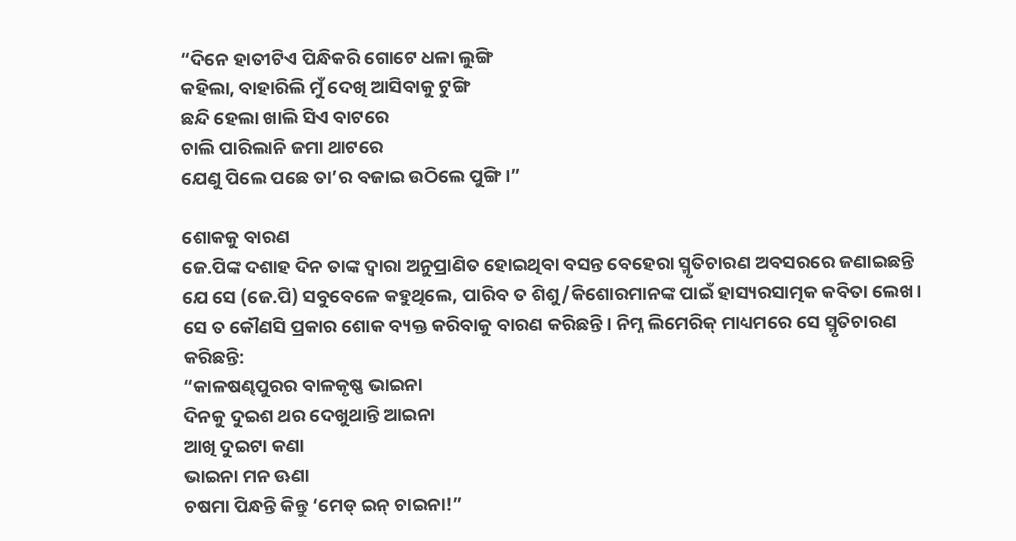“ଦିନେ ହାତୀଟିଏ ପିନ୍ଧିକରି ଗୋଟେ ଧଳା ଲୁଙ୍ଗି
କହିଲା, ବାହାରିଲି ମୁଁ ଦେଖି ଆସିବାକୁ ଟୁଙ୍ଗି
ଛନ୍ଦି ହେଲା ଖାଲି ସିଏ ବାଟରେ
ଚାଲି ପାରିଲାନି ଜମା ଥାଟରେ
ଯେଣୁ ପିଲେ ପଛେ ତା’ର ବଜାଇ ଉଠିଲେ ପୁଙ୍ଗି।”

ଶୋକକୁ ବାରଣ
ଜେ.ପିଙ୍କ ଦଶାହ ଦିନ ତାଙ୍କ ଦ୍ୱାରା ଅନୁପ୍ରାଣିତ ହୋଇଥିବା ବସନ୍ତ ବେହେରା ସ୍ମୃତିଚାରଣ ଅବସରରେ ଜଣାଇଛନ୍ତି ଯେ ସେ (ଜେ.ପି) ସବୁବେଳେ କହୁଥିଲେ, ପାରିବ ତ ଶିଶୁ/କିଶୋରମାନଙ୍କ ପାଇଁ ହାସ୍ୟରସାତ୍ମକ କବିତା ଲେଖ। ସେ ତ କୌଣସି ପ୍ରକାର ଶୋକ ବ୍ୟକ୍ତ କରିବାକୁ ବାରଣ କରିଛନ୍ତି। ନିମ୍ନ ଲିମେରିକ୍ ମାଧ୍ୟମରେ ସେ ସ୍ମୃତିଚାରଣ କରିଛନ୍ତି:
“କାଳଷଣ୍ଢପୁରର ବାଳକୃଷ୍ଣ ଭାଇନା
ଦିନକୁ ଦୁଇଶ ଥର ଦେଖୁଥାନ୍ତି ଆଇନା
ଆଖି ଦୁଇଟା କଣା
ଭାଇନା ମନ ଊଣା
ଚଷମା ପିନ୍ଧନ୍ତି କିନ୍ତୁ ‘ମେଡ୍ ଇନ୍ ଚାଇନା!”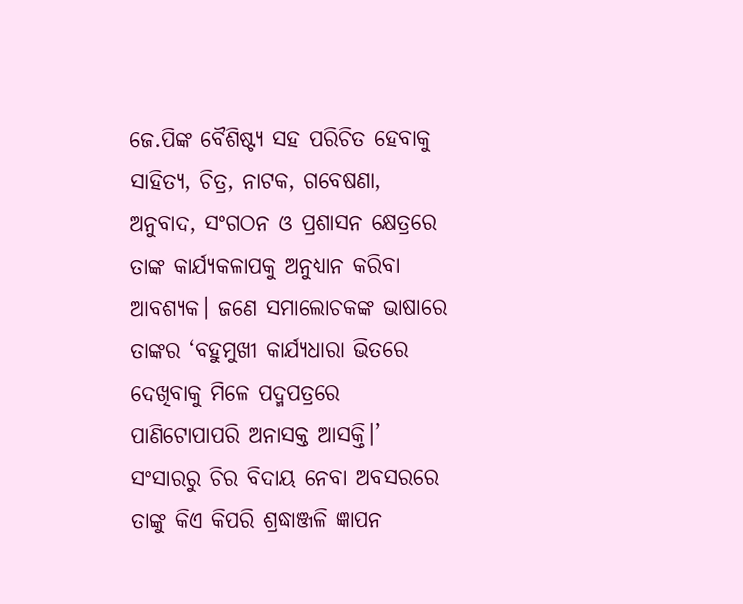ଜେ.ପିଙ୍କ ବୈଶିଷ୍ଟ୍ୟ ସହ ପରିଚିତ ହେବାକୁ ସାହିତ୍ୟ, ଚିତ୍ର, ନାଟକ, ଗବେଷଣା, ଅନୁବାଦ, ସଂଗଠନ ଓ ପ୍ରଶାସନ କ୍ଷେତ୍ରରେ ତାଙ୍କ କାର୍ଯ୍ୟକଳାପକୁ ଅନୁଧ୍ୟାନ କରିବା ଆବଶ୍ୟକ। ଜଣେ ସମାଲୋଚକଙ୍କ ଭାଷାରେ ତାଙ୍କର ‘ବହୁମୁଖୀ କାର୍ଯ୍ୟଧାରା ଭିତରେ ଦେଖିବାକୁ ମିଳେ ପଦ୍ମପତ୍ରରେ ପାଣିଟୋପାପରି ଅନାସକ୍ତ ଆସକ୍ତି।’ ସଂସାରରୁ ଚିର ବିଦାୟ ନେବା ଅବସରରେ ତାଙ୍କୁ କିଏ କିପରି ଶ୍ରଦ୍ଧାଞ୍ଜଳି ଜ୍ଞାପନ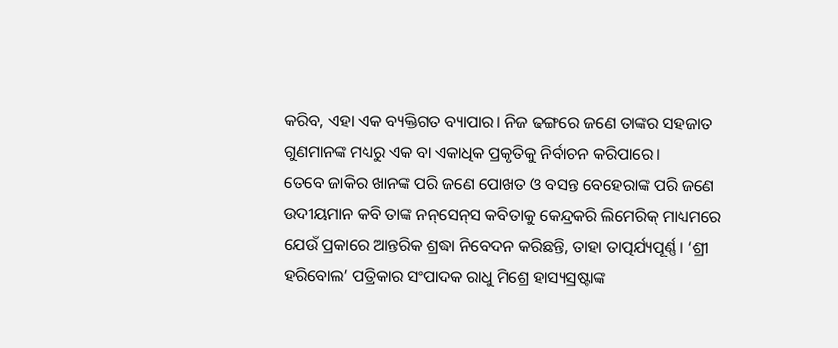କରିବ, ଏହା ଏକ ବ୍ୟକ୍ତିଗତ ବ୍ୟାପାର। ନିଜ ଢଙ୍ଗରେ ଜଣେ ତାଙ୍କର ସହଜାତ ଗୁଣମାନଙ୍କ ମଧ୍ୟରୁ ଏକ ବା ଏକାଧିକ ପ୍ରକୃତିକୁ ନିର୍ବାଚନ କରିପାରେ।
ତେବେ ଜାକିର ଖାନଙ୍କ ପରି ଜଣେ ପୋଖତ ଓ ବସନ୍ତ ବେହେରାଙ୍କ ପରି ଜଣେ ଉଦୀୟମାନ କବି ତାଙ୍କ ନନ୍‌ସେନ୍‌ସ କବିତାକୁ କେନ୍ଦ୍ରକରି ଲିମେରିକ୍ ମାଧ୍ୟମରେ ଯେଉଁ ପ୍ରକାରେ ଆନ୍ତରିକ ଶ୍ରଦ୍ଧା ନିବେଦନ କରିଛନ୍ତି, ତାହା ତାତ୍ପର୍ଯ୍ୟପୂର୍ଣ୍ଣ। ‘ଶ୍ରୀ ହରିବୋଲ’ ପତ୍ରିକାର ସଂପାଦକ ରାଧୁ ମିଶ୍ରେ ହାସ୍ୟସ୍ରଷ୍ଟାଙ୍କ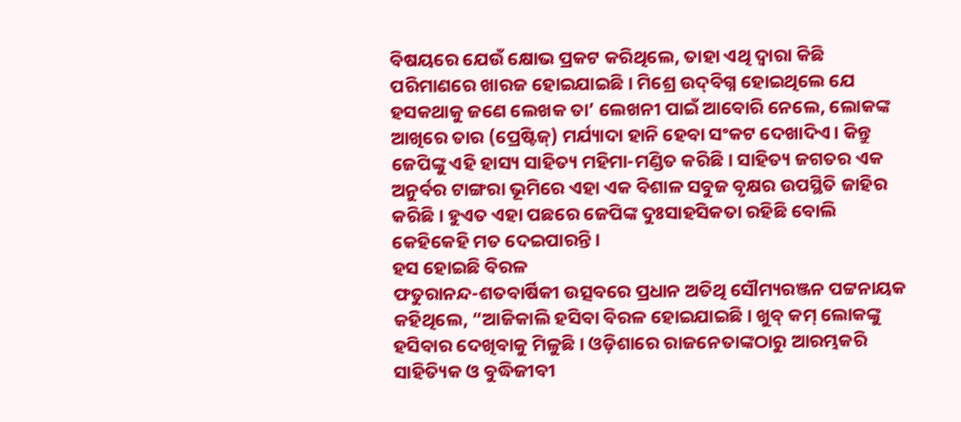ବିଷୟରେ ଯେଉଁ କ୍ଷୋଭ ପ୍ରକଟ କରିଥିଲେ, ତାହା ଏଥି ଦ୍ୱାରା କିଛି ପରିମାଣରେ ଖାରଜ ହୋଇଯାଇଛି। ମିଶ୍ରେ ଉଦ୍‌ବିଗ୍ନ ହୋଇଥିଲେ ଯେ ହସକଥାକୁ ଜଣେ ଲେଖକ ତା’ ଲେଖନୀ ପାଇଁ ଆବୋରି ନେଲେ, ଲୋକଙ୍କ ଆଖିରେ ତାର (ପ୍ରେଷ୍ଟିଜ୍‌) ମର୍ଯ୍ୟାଦା ହାନି ହେବା ସଂକଟ ଦେଖାଦିଏ। କିନ୍ତୁ ଜେପିଙ୍କୁ ଏହି ହାସ୍ୟ ସାହିତ୍ୟ ମହିମା-ମଣ୍ଡିତ କରିଛି। ସାହିତ୍ୟ ଜଗତର ଏକ ଅନୁର୍ବର ଟାଙ୍ଗରା ଭୂମିରେ ଏହା ଏକ ବିଶାଳ ସବୁଜ ବୃକ୍ଷର ଉପସ୍ଥିତି ଜାହିର କରିଛି। ହୁଏତ ଏହା ପଛରେ ଜେପିଙ୍କ ଦୁଃସାହସିକତା ରହିଛି ବୋଲି କେହିକେହି ମତ ଦେଇପାରନ୍ତି।
ହସ ହୋଇଛି ବିରଳ
ଫତୁରାନନ୍ଦ-ଶତବାର୍ଷିକୀ ଉତ୍ସବରେ ପ୍ରଧାନ ଅତିଥି ସୌମ୍ୟରଞ୍ଜନ ପଟ୍ଟନାୟକ କହିଥିଲେ, “ଆଜିକାଲି ହସିବା ବିରଳ ହୋଇଯାଇଛି। ଖୁବ୍ କମ୍ ଲୋକଙ୍କୁ ହସିବାର ଦେଖିବାକୁ ମିଳୁଛି। ଓଡ଼ିଶାରେ ରାଜନେତାଙ୍କଠାରୁ ଆରମ୍ଭକରି ସାହିତ୍ୟିକ ଓ ବୁଦ୍ଧିଜୀବୀ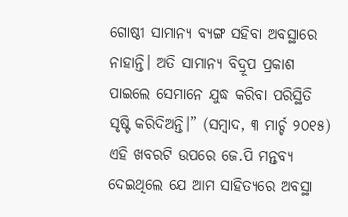ଗୋଷ୍ଠୀ ସାମାନ୍ୟ ବ୍ୟଙ୍ଗ ସହିବା ଅବସ୍ଥାରେ ନାହାନ୍ତି। ଅତି ସାମାନ୍ୟ ବିଦ୍ରୂପ ପ୍ରକାଶ ପାଇଲେ ସେମାନେ ଯୁଦ୍ଧ କରିବା ପରିସ୍ଥିତି ସୃଷ୍ଟି କରିଦିଅନ୍ତି।” (ସମ୍ବାଦ, ୩ ମାର୍ଚ୍ଚ ୨୦୧୫)
ଏହି ଖବରଟି ଉପରେ ଜେ.ପି ମନ୍ତବ୍ୟ ଦେଇଥିଲେ ଯେ ଆମ ସାହିତ୍ୟରେ ଅବସ୍ଥା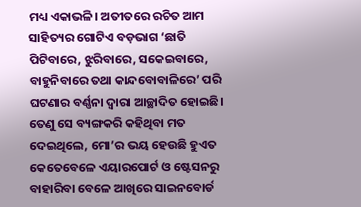ମଧ୍ୟ ଏକାଭଳି। ଅତୀତରେ ରଚିତ ଆମ ସାହିତ୍ୟର ଗୋଟିଏ ବଡ଼ଭାଗ ‘ଛାତି ପିଟିବାରେ, ଝୁରିବାରେ, ସକେଇବାରେ, ବାହୁନିବାରେ ତଥା କାନ୍ଦବୋବାଳିରେ’ ପରି ଘଟଣାର ବର୍ଣ୍ଣନା ଦ୍ୱାରା ଆଚ୍ଛାଦିତ ହୋଇଛି। ତେଣୁ ସେ ବ୍ୟଙ୍ଗକରି କହିଥିବା ମତ ଦେଇଥିଲେ, ମୋ’ର ଭୟ ହେଉଛି ହୁଏତ କେତେବେଳେ ଏୟାରପୋର୍ଟ ଓ ଷ୍ଟେସନରୁ ବାହାରିବା ବେଳେ ଆଖିରେ ସାଇନବୋର୍ଡ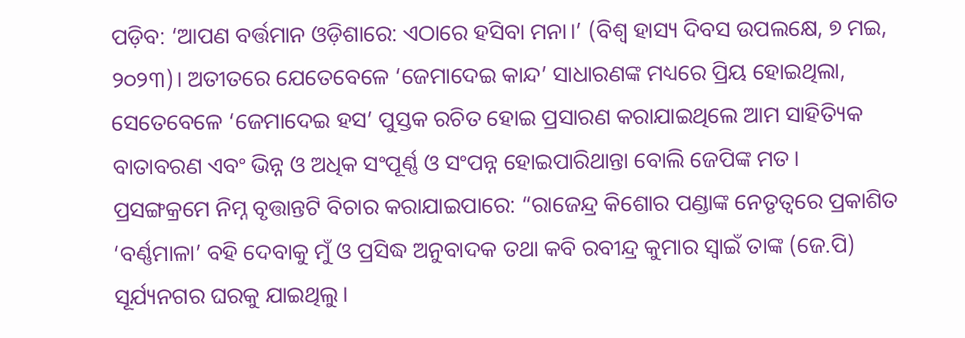ପଡ଼ିବ: ‘ଆପଣ ବର୍ତ୍ତମାନ ଓଡ଼ିଶାରେ: ଏଠାରେ ହସିବା ମନା।’ (ବିଶ୍ୱ ହାସ୍ୟ ଦିବସ ଉପଲକ୍ଷେ, ୭ ମଇ, ୨୦୨୩)। ଅତୀତରେ ଯେତେବେଳେ ‘ଜେମାଦେଇ କାନ୍ଦ’ ସାଧାରଣଙ୍କ ମଧ୍ୟରେ ପ୍ରିୟ ହୋଇଥିଲା, ସେତେବେଳେ ‘ଜେମାଦେଇ ହସ’ ପୁସ୍ତକ ରଚିତ ହୋଇ ପ୍ରସାରଣ କରାଯାଇଥିଲେ ଆମ ସାହିତ୍ୟିକ ବାତାବରଣ ଏବଂ ଭିନ୍ନ ଓ ଅଧିକ ସଂପୂର୍ଣ୍ଣ ଓ ସଂପନ୍ନ ହୋଇପାରିଥାନ୍ତା ବୋଲି ଜେପିଙ୍କ ମତ।
ପ୍ରସଙ୍ଗକ୍ରମେ ନିମ୍ନ ବୃତ୍ତାନ୍ତଟି ବିଚାର କରାଯାଇପାରେ: “ରାଜେନ୍ଦ୍ର କିଶୋର ପଣ୍ଡାଙ୍କ ନେତୃତ୍ୱରେ ପ୍ରକାଶିତ ‘ବର୍ଣ୍ଣମାଳା’ ବହି ଦେବାକୁ ମୁଁ ଓ ପ୍ରସିଦ୍ଧ ଅନୁବାଦକ ତଥା କବି ରବୀନ୍ଦ୍ର କୁମାର ସ୍ୱାଇଁ ତାଙ୍କ (ଜେ.ପି) ସୂର୍ଯ୍ୟନଗର ଘରକୁ ଯାଇଥିଲୁ।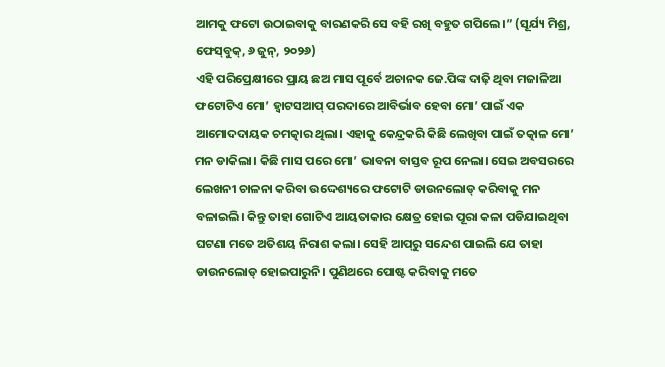ଆମକୁ ଫଟୋ ଉଠାଇବାକୁ ବାରଣକରି ସେ ବହି ରଖି ବହୁତ ଗପିଲେ।” (ସୂର୍ଯ୍ୟ ମିଶ୍ର, ଫେସ୍‌ବୁକ୍‌, ୬ ଜୁନ୍‌, ୨୦୨୬)
ଏହି ପରିପ୍ରେକ୍ଷୀରେ ପ୍ରାୟ ଛଅ ମାସ ପୂର୍ବେ ଅଚାନକ ଜେ.ପିଙ୍କ ଦାଢ଼ି ଥିବା ମଜାଳିଆ ଫଟୋଟିଏ ମୋ’ ହ୍ୱାଟସଆପ୍ ପରଦାରେ ଆବିର୍ଭାବ ହେବା ମୋ’ ପାଇଁ ଏକ ଆମୋଦଦାୟକ ଚମତ୍କାର ଥିଲା। ଏହାକୁ କେନ୍ଦ୍ରକରି କିଛି ଲେଖିବା ପାଇଁ ତତ୍କାଳ ମୋ’ ମନ ଡାକିଲା। କିଛି ମାସ ପରେ ମୋ’ ଭାବନା ବାସ୍ତବ ରୂପ ନେଲା। ସେଇ ଅବସରରେ ଲେଖନୀ ଚାଳନା କରିବା ଉଦ୍ଦେଶ୍ୟରେ ଫଟୋଟି ଡାଉନଲୋଡ୍ କରିବାକୁ ମନ ବଳାଇଲି। କିନ୍ତୁ ତାହା ଗୋଟିଏ ଆୟତାକାର କ୍ଷେତ୍ର ହୋଇ ପୂରା କଳା ପଡିଯାଇଥିବା ଘଟଣା ମତେ ଅତିଶୟ ନିରାଶ କଲା। ସେହି ଆପ୍‌ରୁ ସନ୍ଦେଶ ପାଇଲି ଯେ ତାହା ଡାଉନଲୋଡ୍ ହୋଇପାରୁନି। ପୁଣିଥରେ ପୋଷ୍ଟ କରିବାକୁ ମତେ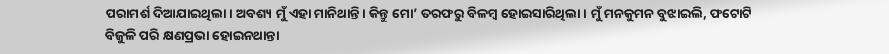ପରାମର୍ଶ ଦିଆଯାଇଥିଲା। ଅବଶ୍ୟ ମୁଁ ଏହା ମାନିଥାନ୍ତି। କିନ୍ତୁ ମୋ’ ତରଫରୁ ବିଳମ୍ବ ହୋଇସାରିଥିଲା। ମୁଁ ମନକୁମନ ବୁଝାଇଲି, ଫଟୋଟି ବିଜୁଳି ପରି କ୍ଷଣପ୍ରଭା ହୋଇନଥାନ୍ତା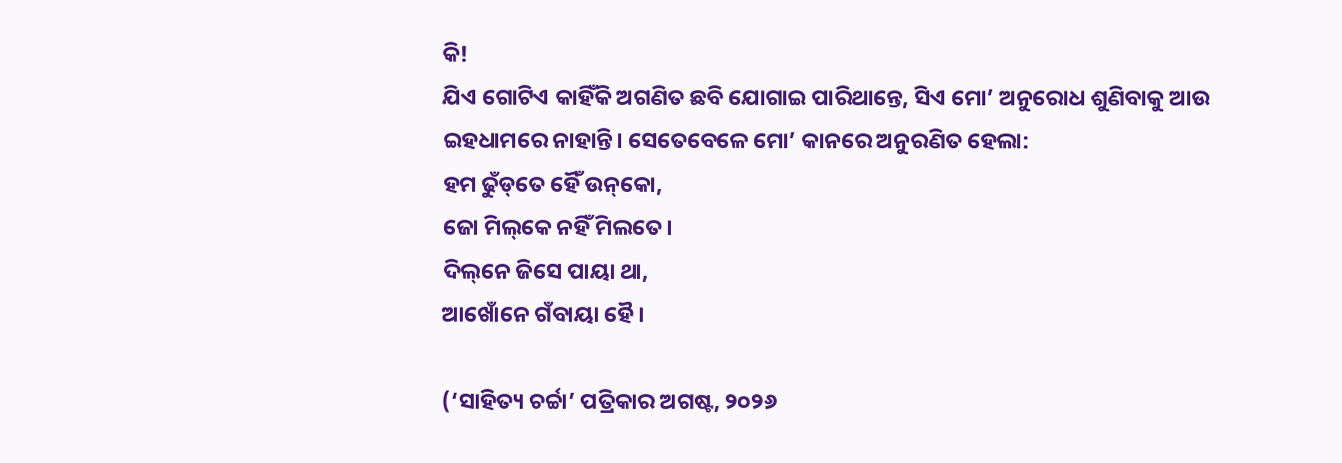କି!
ଯିଏ ଗୋଟିଏ କାହିଁକି ଅଗଣିତ ଛବି ଯୋଗାଇ ପାରିଥାନ୍ତେ, ସିଏ ମୋ’ ଅନୁରୋଧ ଶୁଣିବାକୁ ଆଉ ଇହଧାମରେ ନାହାନ୍ତି। ସେତେବେଳେ ମୋ’ କାନରେ ଅନୁରଣିତ ହେଲା:
ହମ ଢୁଁଡ୍‌ତେ ହୈଁ ଉନ୍‌କୋ,
ଜୋ ମିଲ୍‌କେ ନହିଁ ମିଲତେ।
ଦିଲ୍‌ନେ ଜିସେ ପାୟା ଥା,
ଆଖୋଁନେ ଗଁବାୟା ହୈ।

(‘ସାହିତ୍ୟ ଚର୍ଚ୍ଚା’ ପତ୍ରିକାର ଅଗଷ୍ଟ, ୨୦୨୬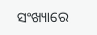ସଂଖ୍ୟାରେ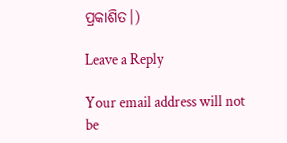ପ୍ରକାଶିତ।)

Leave a Reply

Your email address will not be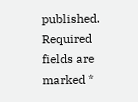published. Required fields are marked *